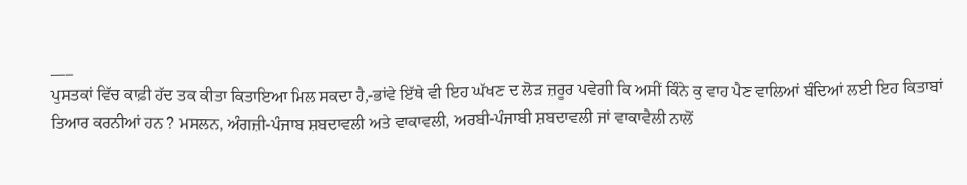___
ਪੁਸਤਕਾਂ ਵਿੱਚ ਕਾਫ਼ੀ ਹੱਦ ਤਕ ਕੀਤਾ ਕਿਤਾਇਆ ਮਿਲ ਸਕਦਾ ਹੈ,-ਭਾਂਵੇ ਇੱਥੇ ਵੀ ਇਹ ਘੱਖਣ ਦ ਲੋੜ ਜ਼ਰੂਰ ਪਵੇਗੀ ਕਿ ਅਸੀਂ ਕਿੰਨੇ ਕੁ ਵਾਹ ਪੈਣ ਵਾਲਿਆਂ ਬੰਦਿਆਂ ਲਈ ਇਹ ਕਿਤਾਬਾਂ ਤਿਆਰ ਕਰਨੀਆਂ ਹਨ ? ਮਸਲਨ, ਅੰਗਜ਼ੀ-ਪੰਜਾਬ ਸ਼ਬਦਾਵਲੀ ਅਤੇ ਵਾਕਾਵਲੀ, ਅਰਬੀ-ਪੰਜਾਬੀ ਸ਼ਬਦਾਵਲੀ ਜਾਂ ਵਾਕਾਵੈਲੀ ਨਾਲੋਂ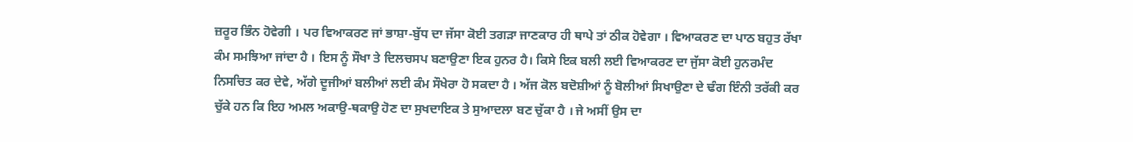ਜ਼ਰੂਰ ਭਿੰਨ ਹੋਵੇਗੀ । ਪਰ ਵਿਆਕਰਣ ਜਾਂ ਭਾਸ਼ਾ-ਬੁੱਧ ਦਾ ਜੱਸਾ ਕੋਈ ਤਗੜਾ ਜਾਣਕਾਰ ਹੀ ਥਾਪੇ ਤਾਂ ਠੀਕ ਹੋਵੇਗਾ । ਵਿਆਕਰਣ ਦਾ ਪਾਠ ਬਹੁਤ ਰੱਖਾ ਕੰਮ ਸਮਝਿਆ ਜਾਂਦਾ ਹੈ । ਇਸ ਨੂੰ ਸੌਖਾ ਤੇ ਦਿਲਚਸਪ ਬਣਾਉਣਾ ਇਕ ਹੁਨਰ ਹੈ। ਕਿਸੇ ਇਕ ਬਲੀ ਲਈ ਵਿਆਕਰਣ ਦਾ ਜੁੱਸਾ ਕੋਈ ਹੁਨਰਮੰਦ ਨਿਸਚਿਤ ਕਰ ਦੇਵੇ, ਅੱਗੇ ਦੂਜੀਆਂ ਬਲੀਆਂ ਲਈ ਕੰਮ ਸੌਖੇਰਾ ਹੋ ਸਕਦਾ ਹੈ । ਅੱਜ ਕੋਲ ਬਦੋਸ਼ੀਆਂ ਨੂੰ ਬੋਲੀਆਂ ਸਿਖਾਉਣਾ ਦੇ ਢੰਗ ਇੰਨੀ ਤਰੱਕੀ ਕਰ ਚੁੱਕੇ ਹਨ ਕਿ ਇਹ ਅਮਲ ਅਕਾਉ-ਥਕਾਉ ਹੋਣ ਦਾ ਸੁਖਦਾਇਕ ਤੇ ਸੁਆਦਲਾ ਬਣ ਚੁੱਕਾ ਹੈ । ਜੇ ਅਸੀਂ ਉਸ ਦਾ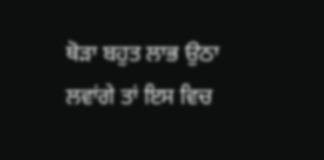ਥੋੜਾ ਬਹੁਤ ਲਾਭ ਉਠਾ ਲਵਾਂਗੇ ਤਾਂ ਇਸ ਵਿਚ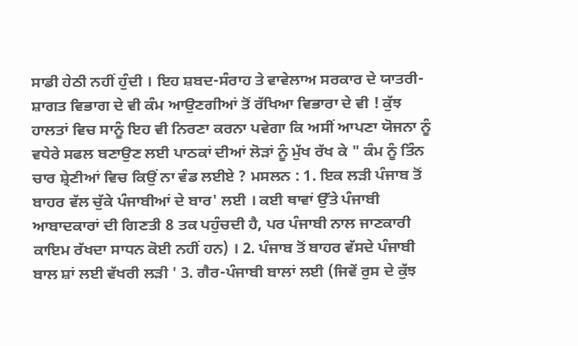ਸਾਡੀ ਹੇਠੀ ਨਹੀਂ ਹੁੰਦੀ । ਇਹ ਸ਼ਬਦ-ਸੰਰਾਹ ਤੇ ਵਾਵੇਲਾਅ ਸਰਕਾਰ ਦੇ ਯਾਤਰੀ-ਸ਼ਾਗਤ ਵਿਭਾਗ ਦੇ ਵੀ ਕੰਮ ਆਉਣਗੀਆਂ ਤੋਂ ਰੱਖਿਆ ਵਿਭਾਰਾ ਦੇ ਵੀ ! ਕੁੱਝ ਹਾਲਤਾਂ ਵਿਚ ਸਾਨੂੰ ਇਹ ਵੀ ਨਿਰਣਾ ਕਰਨਾ ਪਵੇਗਾ ਕਿ ਅਸੀਂ ਆਪਣਾ ਯੋਜਨਾ ਨੂੰ ਵਧੇਰੇ ਸਫਲ ਬਣਾਉਣ ਲਈ ਪਾਠਕਾਂ ਦੀਆਂ ਲੋੜਾਂ ਨੂੰ ਮੁੱਖ ਰੱਖ ਕੇ " ਕੰਮ ਨੂੰ ਤਿੰਨ ਚਾਰ ਸ਼੍ਰੇਣੀਆਂ ਵਿਚ ਕਿਉਂ ਨਾ ਵੰਡ ਲਈਏ ? ਮਸਲਨ : 1. ਇਕ ਲੜੀ ਪੰਜਾਬ ਤੋਂ ਬਾਹਰ ਵੱਲ ਚੁੱਕੇ ਪੰਜਾਬੀਆਂ ਦੇ ਬਾਰ' ਲਈ । ਕਈ ਥਾਵਾਂ ਉੱਤੇ ਪੰਜਾਬੀ ਆਬਾਦਕਾਰਾਂ ਦੀ ਗਿਣਤੀ 8 ਤਕ ਪਹੁੰਚਦੀ ਹੈ, ਪਰ ਪੰਜਾਬੀ ਨਾਲ ਜਾਣਕਾਰੀ ਕਾਇਮ ਰੱਖਦਾ ਸਾਧਨ ਕੋਈ ਨਹੀਂ ਹਨ) । 2. ਪੰਜਾਬ ਤੋਂ ਬਾਹਰ ਵੱਸਦੇ ਪੰਜਾਬੀ ਬਾਲ ਸ਼ਾਂ ਲਈ ਵੱਖਰੀ ਲੜੀ ' 3. ਗੈਰ-ਪੰਜਾਬੀ ਬਾਲਾਂ ਲਈ (ਜਿਵੇਂ ਰੁਸ ਦੇ ਕੁੱਝ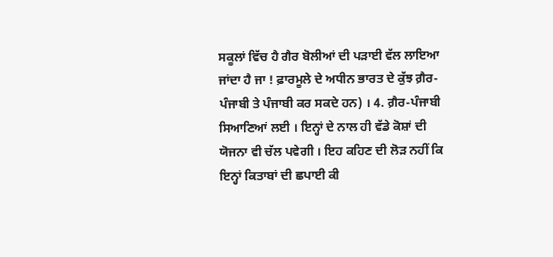ਸਕੂਲਾਂ ਵਿੱਚ ਹੈ ਗੈਰ ਬੋਲੀਆਂ ਦੀ ਪੜਾਈ ਵੱਲ ਲਾਇਆ ਜਾਂਦਾ ਹੈ ਜਾ ! ਫ਼ਾਰਮੂਲੇ ਦੇ ਅਧੀਨ ਭਾਰਤ ਦੇ ਕੁੱਝ ਗ਼ੈਰ-ਪੰਜਾਬੀ ਤੇ ਪੰਜਾਬੀ ਕਰ ਸਕਦੇ ਹਨ) । 4. ਗ਼ੈਰ-ਪੰਜਾਬੀ ਸਿਆਣਿਆਂ ਲਈ । ਇਨ੍ਹਾਂ ਦੇ ਨਾਲ ਹੀ ਵੱਡੇ ਕੋਸ਼ਾਂ ਦੀ ਯੋਜਨਾ ਵੀ ਚੱਲ ਪਵੇਗੀ । ਇਹ ਕਹਿਣ ਦੀ ਲੋੜ ਨਹੀਂ ਕਿ ਇਨ੍ਹਾਂ ਕਿਤਾਬਾਂ ਦੀ ਛਪਾਈ ਕੀ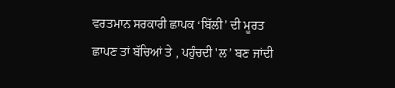ਵਰਤਮਾਨ ਸਰਕਾਰੀ ਛਾਪਕ ‘ਬਿੱਲੀ’ ਦੀ ਮੂਰਤ ਛਾਪਣ ਤਾਂ ਬੱਚਿਆਂ ਤੇ , ਪਹੁੰਚਦੀ 'ਲ’ ਬਣ ਜਾਂਦੀ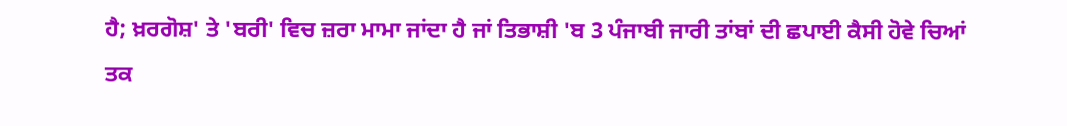ਹੈ; ਖ਼ਰਗੋਸ਼' ਤੇ 'ਬਰੀ' ਵਿਚ ਜ਼ਰਾ ਮਾਮਾ ਜਾਂਦਾ ਹੈ ਜਾਂ ਤਿਭਾਸ਼ੀ 'ਬ 3 ਪੰਜਾਬੀ ਜਾਰੀ ਤਾਂਬਾਂ ਦੀ ਛਪਾਈ ਕੈਸੀ ਹੋਵੇ ਚਿਆਂ ਤਕ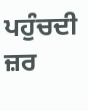ਪਹੁੰਚਦੀ ਜ਼ਰ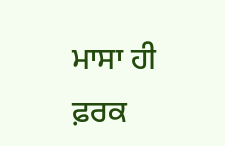ਮਾਸਾ ਹੀ ਫ਼ਰਕ